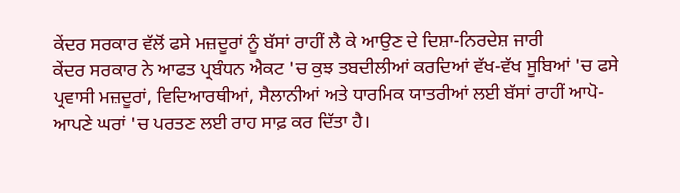ਕੇਂਦਰ ਸਰਕਾਰ ਵੱਲੋਂ ਫਸੇ ਮਜ਼ਦੂਰਾਂ ਨੂੰ ਬੱਸਾਂ ਰਾਹੀਂ ਲੈ ਕੇ ਆਉਣ ਦੇ ਦਿਸ਼ਾ-ਨਿਰਦੇਸ਼ ਜਾਰੀ
ਕੇਂਦਰ ਸਰਕਾਰ ਨੇ ਆਫਤ ਪ੍ਰਬੰਧਨ ਐਕਟ 'ਚ ਕੁਝ ਤਬਦੀਲੀਆਂ ਕਰਦਿਆਂ ਵੱਖ-ਵੱਖ ਸੂਬਿਆਂ 'ਚ ਫਸੇ ਪ੍ਰਵਾਸੀ ਮਜ਼ਦੂਰਾਂ, ਵਿਦਿਆਰਥੀਆਂ, ਸੈਲਾਨੀਆਂ ਅਤੇ ਧਾਰਮਿਕ ਯਾਤਰੀਆਂ ਲਈ ਬੱਸਾਂ ਰਾਹੀਂ ਆਪੋ-ਆਪਣੇ ਘਰਾਂ 'ਚ ਪਰਤਣ ਲਈ ਰਾਹ ਸਾਫ਼ ਕਰ ਦਿੱਤਾ ਹੈ।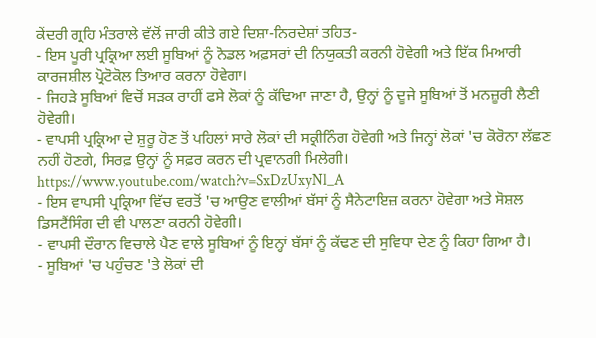ਕੇਂਦਰੀ ਗ੍ਰਹਿ ਮੰਤਰਾਲੇ ਵੱਲੋਂ ਜਾਰੀ ਕੀਤੇ ਗਏ ਦਿਸ਼ਾ-ਨਿਰਦੇਸ਼ਾਂ ਤਹਿਤ-
- ਇਸ ਪੂਰੀ ਪ੍ਰਕ੍ਰਿਆ ਲਈ ਸੂਬਿਆਂ ਨੂੰ ਨੋਡਲ ਅਫ਼ਸਰਾਂ ਦੀ ਨਿਯੁਕਤੀ ਕਰਨੀ ਹੋਵੇਗੀ ਅਤੇ ਇੱਕ ਮਿਆਰੀ ਕਾਰਜਸ਼ੀਲ ਪ੍ਰੋਟੋਕੋਲ ਤਿਆਰ ਕਰਨਾ ਹੋਵੇਗਾ।
- ਜਿਹੜੇ ਸੂਬਿਆਂ ਵਿਚੋਂ ਸੜਕ ਰਾਹੀਂ ਫਸੇ ਲੋਕਾਂ ਨੂੰ ਕੱਢਿਆ ਜਾਣਾ ਹੈ, ਉਨ੍ਹਾਂ ਨੂੰ ਦੂਜੇ ਸੂਬਿਆਂ ਤੋਂ ਮਨਜ਼ੂਰੀ ਲੈਣੀ ਹੋਵੇਗੀ।
- ਵਾਪਸੀ ਪ੍ਰਕ੍ਰਿਆ ਦੇ ਸ਼ੁਰੂ ਹੋਣ ਤੋਂ ਪਹਿਲਾਂ ਸਾਰੇ ਲੋਕਾਂ ਦੀ ਸਕ੍ਰੀਨਿੰਗ ਹੋਵੇਗੀ ਅਤੇ ਜਿਨ੍ਹਾਂ ਲੋਕਾਂ 'ਚ ਕੋਰੋਨਾ ਲੱਛਣ ਨਹੀਂ ਹੋਣਗੇ, ਸਿਰਫ਼ ਉਨ੍ਹਾਂ ਨੂੰ ਸਫ਼ਰ ਕਰਨ ਦੀ ਪ੍ਰਵਾਨਗੀ ਮਿਲੇਗੀ।
https://www.youtube.com/watch?v=SxDzUxyNl_A
- ਇਸ ਵਾਪਸੀ ਪ੍ਰਕ੍ਰਿਆ ਵਿੱਚ ਵਰਤੋਂ 'ਚ ਆਉਣ ਵਾਲੀਆਂ ਬੱਸਾਂ ਨੂੰ ਸੈਨੇਟਾਇਜ਼ ਕਰਨਾ ਹੋਵੇਗਾ ਅਤੇ ਸੋਸ਼ਲ ਡਿਸਟੈਂਸਿੰਗ ਦੀ ਵੀ ਪਾਲਣਾ ਕਰਨੀ ਹੋਵੇਗੀ।
- ਵਾਪਸੀ ਦੌਰਾਨ ਵਿਚਾਲੇ ਪੈਣ ਵਾਲੇ ਸੂਬਿਆਂ ਨੂੰ ਇਨ੍ਹਾਂ ਬੱਸਾਂ ਨੂੰ ਕੱਢਣ ਦੀ ਸੁਵਿਧਾ ਦੇਣ ਨੂੰ ਕਿਹਾ ਗਿਆ ਹੈ।
- ਸੂਬਿਆਂ 'ਚ ਪਹੁੰਚਣ 'ਤੇ ਲੋਕਾਂ ਦੀ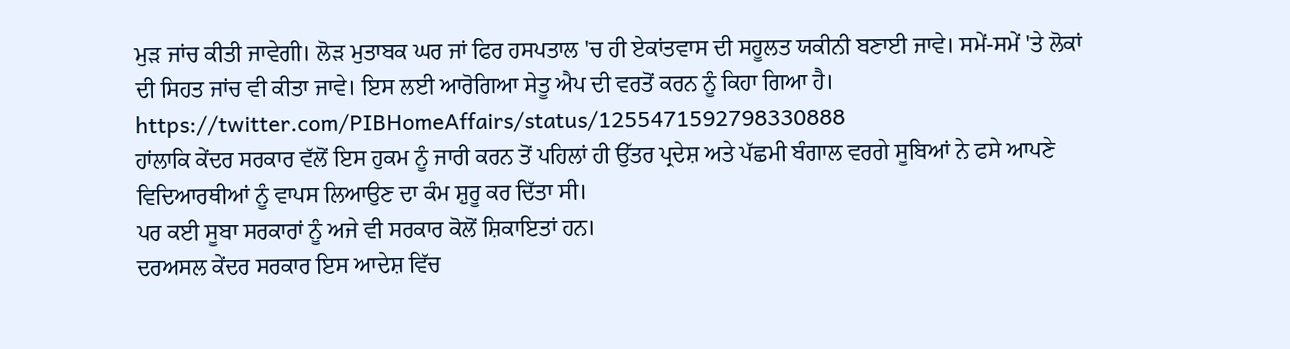ਮੁੜ ਜਾਂਚ ਕੀਤੀ ਜਾਵੇਗੀ। ਲੋੜ ਮੁਤਾਬਕ ਘਰ ਜਾਂ ਫਿਰ ਹਸਪਤਾਲ 'ਚ ਹੀ ਏਕਾਂਤਵਾਸ ਦੀ ਸਹੂਲਤ ਯਕੀਨੀ ਬਣਾਈ ਜਾਵੇ। ਸਮੇਂ-ਸਮੇਂ 'ਤੇ ਲੋਕਾਂ ਦੀ ਸਿਹਤ ਜਾਂਚ ਵੀ ਕੀਤਾ ਜਾਵੇ। ਇਸ ਲਈ ਆਰੋਗਿਆ ਸੇਤੂ ਐਪ ਦੀ ਵਰਤੋਂ ਕਰਨ ਨੂੰ ਕਿਹਾ ਗਿਆ ਹੈ।
https://twitter.com/PIBHomeAffairs/status/1255471592798330888
ਹਾਂਲਾਕਿ ਕੇਂਦਰ ਸਰਕਾਰ ਵੱਲੋਂ ਇਸ ਹੁਕਮ ਨੂੰ ਜਾਰੀ ਕਰਨ ਤੋਂ ਪਹਿਲਾਂ ਹੀ ਉੱਤਰ ਪ੍ਰਦੇਸ਼ ਅਤੇ ਪੱਛਮੀ ਬੰਗਾਲ ਵਰਗੇ ਸੂਬਿਆਂ ਨੇ ਫਸੇ ਆਪਣੇ ਵਿਦਿਆਰਥੀਆਂ ਨੂੰ ਵਾਪਸ ਲਿਆਉਣ ਦਾ ਕੰਮ ਸ਼ੁਰੂ ਕਰ ਦਿੱਤਾ ਸੀ।
ਪਰ ਕਈ ਸੂਬਾ ਸਰਕਾਰਾਂ ਨੂੰ ਅਜੇ ਵੀ ਸਰਕਾਰ ਕੋਲੋਂ ਸ਼ਿਕਾਇਤਾਂ ਹਨ।
ਦਰਅਸਲ ਕੇਂਦਰ ਸਰਕਾਰ ਇਸ ਆਦੇਸ਼ ਵਿੱਚ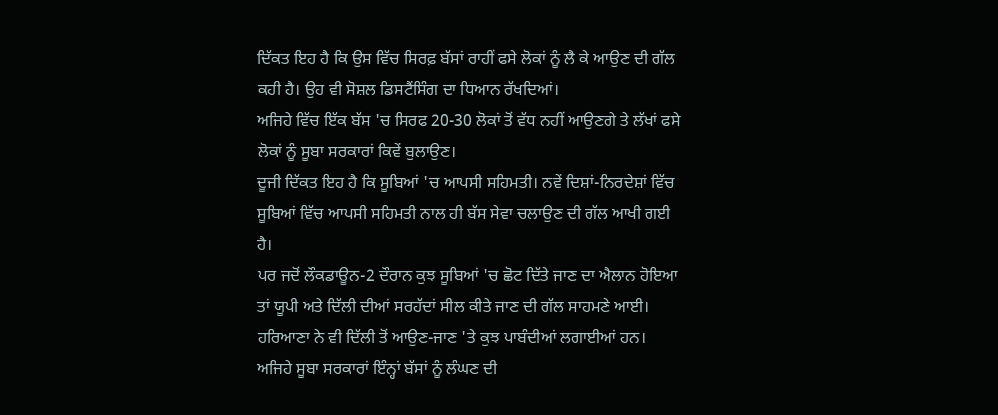ਦਿੱਕਤ ਇਹ ਹੈ ਕਿ ਉਸ ਵਿੱਚ ਸਿਰਫ਼ ਬੱਸਾਂ ਰਾਹੀਂ ਫਸੇ ਲੋਕਾਂ ਨੂੰ ਲੈ ਕੇ ਆਉਣ ਦੀ ਗੱਲ ਕਹੀ ਹੈ। ਉਹ ਵੀ ਸੋਸ਼ਲ ਡਿਸਟੈਂਸਿੰਗ ਦਾ ਧਿਆਨ ਰੱਖਦਿਆਂ।
ਅਜਿਹੇ ਵਿੱਚ ਇੱਕ ਬੱਸ 'ਚ ਸਿਰਫ 20-30 ਲੋਕਾਂ ਤੋਂ ਵੱਧ ਨਹੀਂ ਆਉਣਗੇ ਤੇ ਲੱਖਾਂ ਫਸੇ ਲੋਕਾਂ ਨੂੰ ਸੂਬਾ ਸਰਕਾਰਾਂ ਕਿਵੇਂ ਬੁਲਾਉਣ।
ਦੂਜੀ ਦਿੱਕਤ ਇਹ ਹੈ ਕਿ ਸੂਬਿਆਂ 'ਚ ਆਪਸੀ ਸਹਿਮਤੀ। ਨਵੇਂ ਦਿਸ਼ਾਂ-ਨਿਰਦੇਸ਼ਾਂ ਵਿੱਚ ਸੂਬਿਆਂ ਵਿੱਚ ਆਪਸੀ ਸਹਿਮਤੀ ਨਾਲ ਹੀ ਬੱਸ ਸੇਵਾ ਚਲਾਉਣ ਦੀ ਗੱਲ ਆਖੀ ਗਈ ਹੈ।
ਪਰ ਜਦੋਂ ਲੌਕਡਾਊਨ-2 ਦੌਰਾਨ ਕੁਝ ਸੂਬਿਆਂ 'ਚ ਛੋਟ ਦਿੱਤੇ ਜਾਣ ਦਾ ਐਲਾਨ ਹੋਇਆ ਤਾਂ ਯੂਪੀ ਅਤੇ ਦਿੱਲੀ ਦੀਆਂ ਸਰਹੱਦਾਂ ਸੀਲ ਕੀਤੇ ਜਾਣ ਦੀ ਗੱਲ ਸਾਹਮਣੇ ਆਈ। ਹਰਿਆਣਾ ਨੇ ਵੀ ਦਿੱਲੀ ਤੋਂ ਆਉਣ-ਜਾਣ 'ਤੇ ਕੁਝ ਪਾਬੰਦੀਆਂ ਲਗਾਈਆਂ ਹਨ।
ਅਜਿਹੇ ਸੂਬਾ ਸਰਕਾਰਾਂ ਇੰਨ੍ਹਾਂ ਬੱਸਾਂ ਨੂੰ ਲੰਘਣ ਦੀ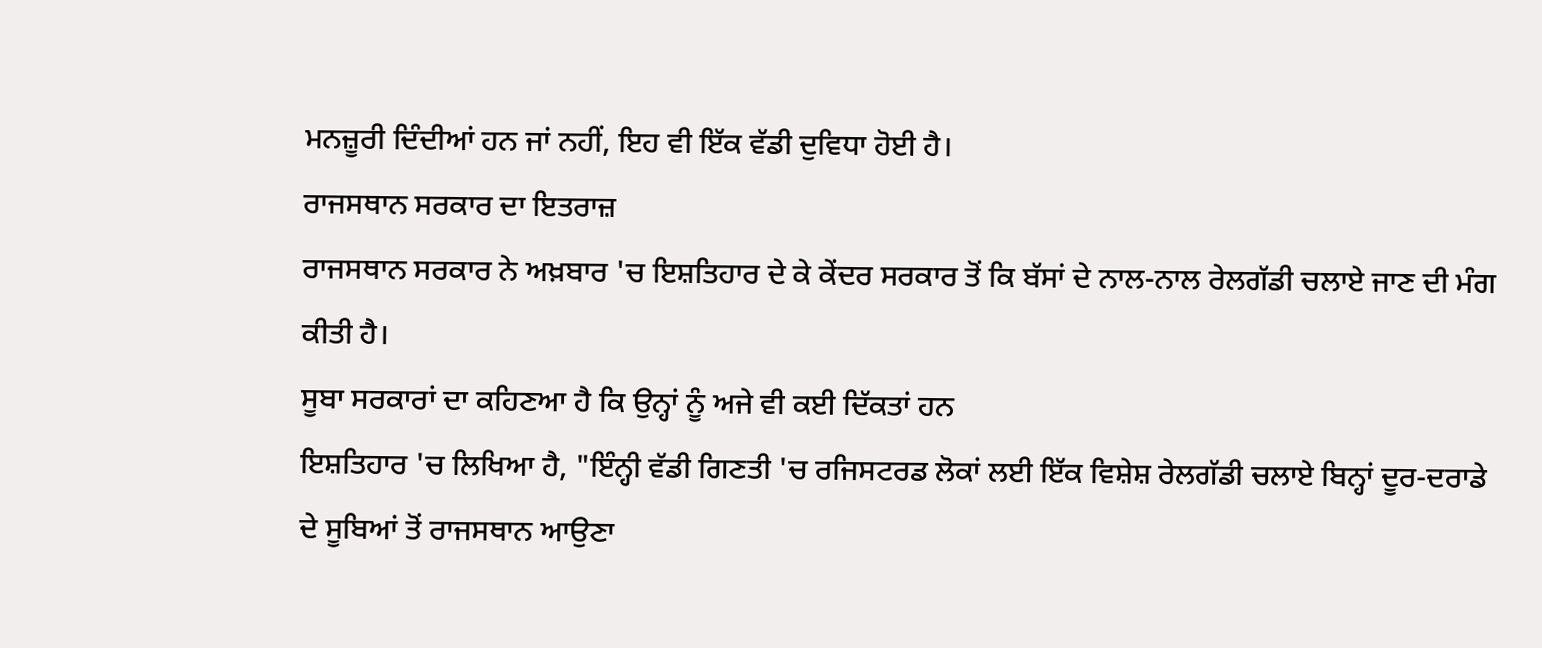ਮਨਜ਼ੂਰੀ ਦਿੰਦੀਆਂ ਹਨ ਜਾਂ ਨਹੀਂ, ਇਹ ਵੀ ਇੱਕ ਵੱਡੀ ਦੁਵਿਧਾ ਹੋਈ ਹੈ।
ਰਾਜਸਥਾਨ ਸਰਕਾਰ ਦਾ ਇਤਰਾਜ਼
ਰਾਜਸਥਾਨ ਸਰਕਾਰ ਨੇ ਅਖ਼ਬਾਰ 'ਚ ਇਸ਼ਤਿਹਾਰ ਦੇ ਕੇ ਕੇਂਦਰ ਸਰਕਾਰ ਤੋਂ ਕਿ ਬੱਸਾਂ ਦੇ ਨਾਲ-ਨਾਲ ਰੇਲਗੱਡੀ ਚਲਾਏ ਜਾਣ ਦੀ ਮੰਗ ਕੀਤੀ ਹੈ।
ਸੂਬਾ ਸਰਕਾਰਾਂ ਦਾ ਕਹਿਣਆ ਹੈ ਕਿ ਉਨ੍ਹਾਂ ਨੂੰ ਅਜੇ ਵੀ ਕਈ ਦਿੱਕਤਾਂ ਹਨ
ਇਸ਼ਤਿਹਾਰ 'ਚ ਲਿਖਿਆ ਹੈ, "ਇੰਨ੍ਹੀ ਵੱਡੀ ਗਿਣਤੀ 'ਚ ਰਜਿਸਟਰਡ ਲੋਕਾਂ ਲਈ ਇੱਕ ਵਿਸ਼ੇਸ਼ ਰੇਲਗੱਡੀ ਚਲਾਏ ਬਿਨ੍ਹਾਂ ਦੂਰ-ਦਰਾਡੇ ਦੇ ਸੂਬਿਆਂ ਤੋਂ ਰਾਜਸਥਾਨ ਆਉਣਾ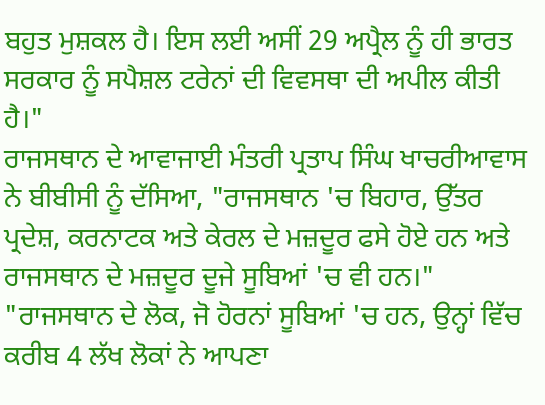ਬਹੁਤ ਮੁਸ਼ਕਲ ਹੈ। ਇਸ ਲਈ ਅਸੀਂ 29 ਅਪ੍ਰੈਲ ਨੂੰ ਹੀ ਭਾਰਤ ਸਰਕਾਰ ਨੂੰ ਸਪੈਸ਼ਲ ਟਰੇਨਾਂ ਦੀ ਵਿਵਸਥਾ ਦੀ ਅਪੀਲ ਕੀਤੀ ਹੈ।"
ਰਾਜਸਥਾਨ ਦੇ ਆਵਾਜਾਈ ਮੰਤਰੀ ਪ੍ਰਤਾਪ ਸਿੰਘ ਖਾਚਰੀਆਵਾਸ ਨੇ ਬੀਬੀਸੀ ਨੂੰ ਦੱਸਿਆ, "ਰਾਜਸਥਾਨ 'ਚ ਬਿਹਾਰ, ਉੱਤਰ ਪ੍ਰਦੇਸ਼, ਕਰਨਾਟਕ ਅਤੇ ਕੇਰਲ ਦੇ ਮਜ਼ਦੂਰ ਫਸੇ ਹੋਏ ਹਨ ਅਤੇ ਰਾਜਸਥਾਨ ਦੇ ਮਜ਼ਦੂਰ ਦੂਜੇ ਸੂਬਿਆਂ 'ਚ ਵੀ ਹਨ।"
"ਰਾਜਸਥਾਨ ਦੇ ਲੋਕ, ਜੋ ਹੋਰਨਾਂ ਸੂਬਿਆਂ 'ਚ ਹਨ, ਉਨ੍ਹਾਂ ਵਿੱਚ ਕਰੀਬ 4 ਲੱਖ ਲੋਕਾਂ ਨੇ ਆਪਣਾ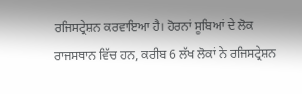ਰਜਿਸਟ੍ਰੇਸ਼ਨ ਕਰਵਾਇਆ ਹੈ। ਹੋਰਨਾਂ ਸੂਬਿਆਂ ਦੇ ਲੋਕ ਰਾਜਸਥਾਨ ਵਿੱਚ ਹਨ, ਕਰੀਬ 6 ਲੱਖ ਲੋਕਾਂ ਨੇ ਰਜਿਸਟ੍ਰੇਸ਼ਨ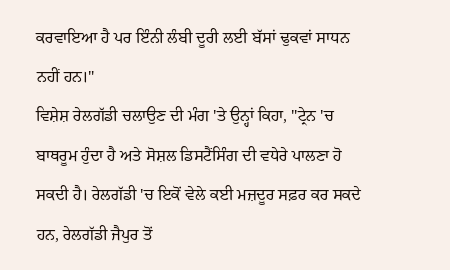ਕਰਵਾਇਆ ਹੈ ਪਰ ਇੰਨੀ ਲੰਬੀ ਦੂਰੀ ਲਈ ਬੱਸਾਂ ਢੁਕਵਾਂ ਸਾਧਨ ਨਹੀਂ ਹਨ।"
ਵਿਸ਼ੇਸ਼ ਰੇਲਗੱਡੀ ਚਲਾਉਣ ਦੀ ਮੰਗ 'ਤੇ ਉਨ੍ਹਾਂ ਕਿਹਾ, "ਟ੍ਰੇਨ 'ਚ ਬਾਥਰੂਮ ਹੁੰਦਾ ਹੈ ਅਤੇ ਸੋਸ਼ਲ ਡਿਸਟੈਂਸਿੰਗ ਦੀ ਵਧੇਰੇ ਪਾਲਣਾ ਹੋ ਸਕਦੀ ਹੈ। ਰੇਲਗੱਡੀ 'ਚ ਇਕੋਂ ਵੇਲੇ ਕਈ ਮਜ਼ਦੂਰ ਸਫ਼ਰ ਕਰ ਸਕਦੇ ਹਨ, ਰੇਲਗੱਡੀ ਜੈਪੁਰ ਤੋਂ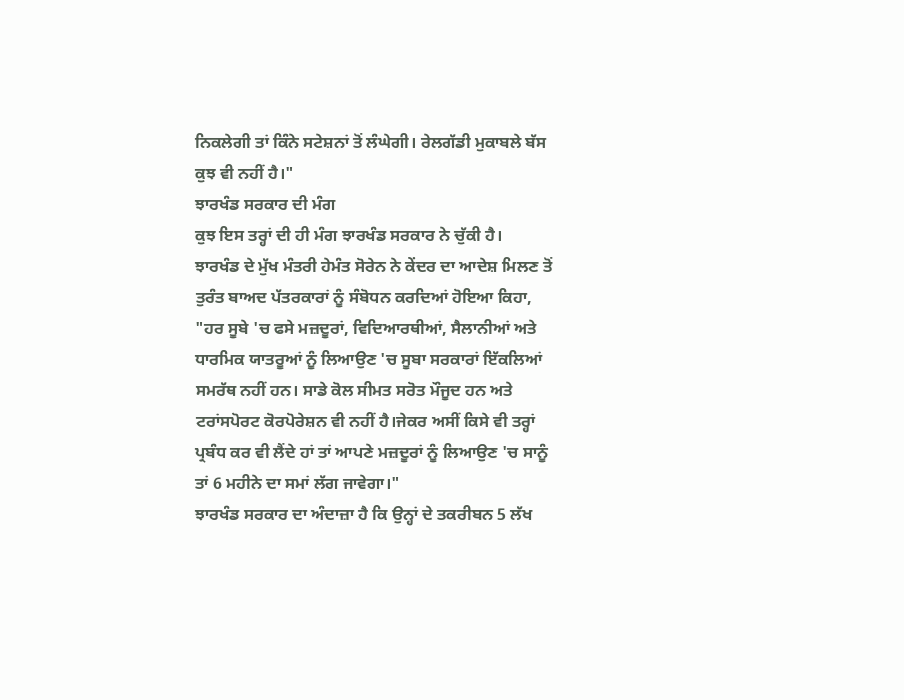ਨਿਕਲੇਗੀ ਤਾਂ ਕਿੰਨੇ ਸਟੇਸ਼ਨਾਂ ਤੋਂ ਲੰਘੇਗੀ। ਰੇਲਗੱਡੀ ਮੁਕਾਬਲੇ ਬੱਸ ਕੁਝ ਵੀ ਨਹੀਂ ਹੈ।"
ਝਾਰਖੰਡ ਸਰਕਾਰ ਦੀ ਮੰਗ
ਕੁਝ ਇਸ ਤਰ੍ਹਾਂ ਦੀ ਹੀ ਮੰਗ ਝਾਰਖੰਡ ਸਰਕਾਰ ਨੇ ਚੁੱਕੀ ਹੈ।
ਝਾਰਖੰਡ ਦੇ ਮੁੱਖ ਮੰਤਰੀ ਹੇਮੰਤ ਸੋਰੇਨ ਨੇ ਕੇਂਦਰ ਦਾ ਆਦੇਸ਼ ਮਿਲਣ ਤੋਂ ਤੁਰੰਤ ਬਾਅਦ ਪੱਤਰਕਾਰਾਂ ਨੂੰ ਸੰਬੋਧਨ ਕਰਦਿਆਂ ਹੋਇਆ ਕਿਹਾ, "ਹਰ ਸੂਬੇ 'ਚ ਫਸੇ ਮਜ਼ਦੂਰਾਂ, ਵਿਦਿਆਰਥੀਆਂ, ਸੈਲਾਨੀਆਂ ਅਤੇ ਧਾਰਮਿਕ ਯਾਤਰੂਆਂ ਨੂੰ ਲਿਆਉਣ 'ਚ ਸੂਬਾ ਸਰਕਾਰਾਂ ਇੱਕਲਿਆਂ ਸਮਰੱਥ ਨਹੀਂ ਹਨ। ਸਾਡੇ ਕੋਲ ਸੀਮਤ ਸਰੋਤ ਮੌਜੂਦ ਹਨ ਅਤੇ ਟਰਾਂਸਪੋਰਟ ਕੋਰਪੋਰੇਸ਼ਨ ਵੀ ਨਹੀਂ ਹੈ।ਜੇਕਰ ਅਸੀਂ ਕਿਸੇ ਵੀ ਤਰ੍ਹਾਂ ਪ੍ਰਬੰਧ ਕਰ ਵੀ ਲੈਂਦੇ ਹਾਂ ਤਾਂ ਆਪਣੇ ਮਜ਼ਦੂਰਾਂ ਨੂੰ ਲਿਆਉਣ 'ਚ ਸਾਨੂੰ ਤਾਂ 6 ਮਹੀਨੇ ਦਾ ਸਮਾਂ ਲੱਗ ਜਾਵੇਗਾ।"
ਝਾਰਖੰਡ ਸਰਕਾਰ ਦਾ ਅੰਦਾਜ਼ਾ ਹੈ ਕਿ ਉਨ੍ਹਾਂ ਦੇ ਤਕਰੀਬਨ 5 ਲੱਖ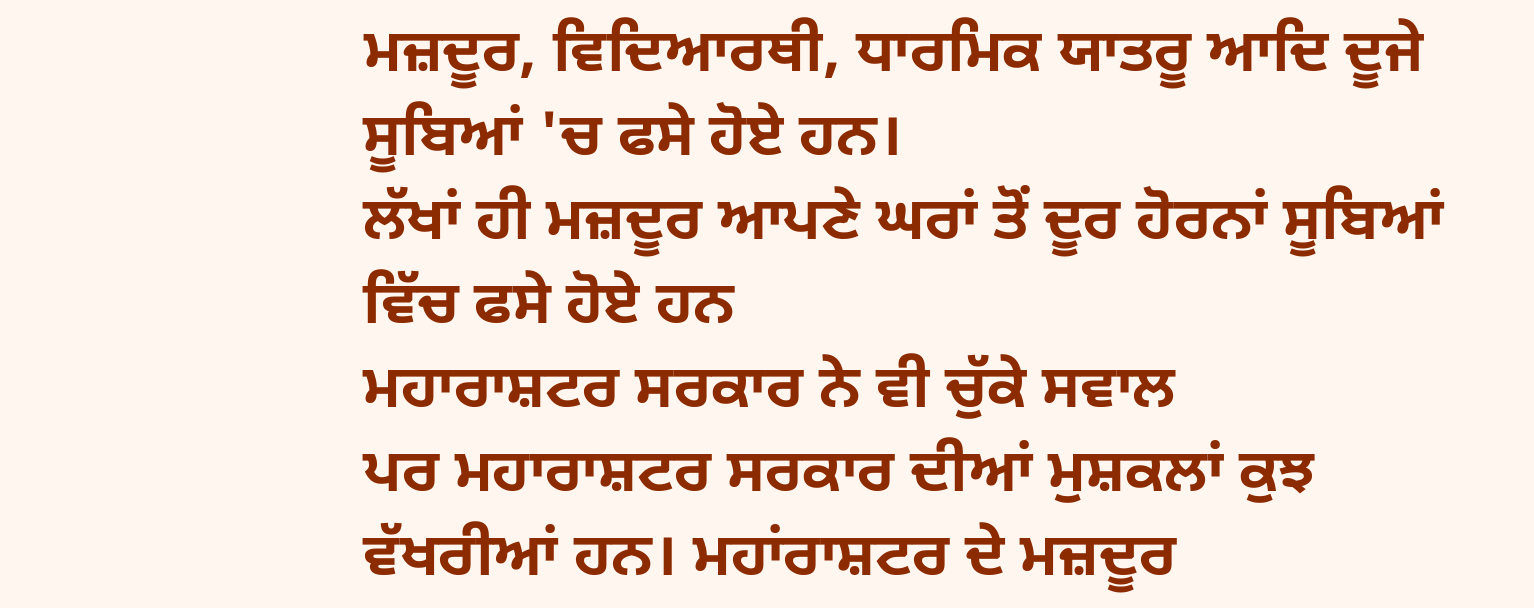ਮਜ਼ਦੂਰ, ਵਿਦਿਆਰਥੀ, ਧਾਰਮਿਕ ਯਾਤਰੂ ਆਦਿ ਦੂਜੇ ਸੂਬਿਆਂ 'ਚ ਫਸੇ ਹੋਏ ਹਨ।
ਲੱਖਾਂ ਹੀ ਮਜ਼ਦੂਰ ਆਪਣੇ ਘਰਾਂ ਤੋਂ ਦੂਰ ਹੋਰਨਾਂ ਸੂਬਿਆਂ ਵਿੱਚ ਫਸੇ ਹੋਏ ਹਨ
ਮਹਾਰਾਸ਼ਟਰ ਸਰਕਾਰ ਨੇ ਵੀ ਚੁੱਕੇ ਸਵਾਲ
ਪਰ ਮਹਾਰਾਸ਼ਟਰ ਸਰਕਾਰ ਦੀਆਂ ਮੁਸ਼ਕਲਾਂ ਕੁਝ ਵੱਖਰੀਆਂ ਹਨ। ਮਹਾਂਰਾਸ਼ਟਰ ਦੇ ਮਜ਼ਦੂਰ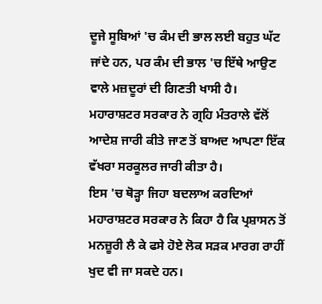ਦੂਜੇ ਸੂਬਿਆਂ 'ਚ ਕੰਮ ਦੀ ਭਾਲ ਲਈ ਬਹੁਤ ਘੱਟ ਜਾਂਦੇ ਹਨ, ਪਰ ਕੰਮ ਦੀ ਭਾਲ 'ਚ ਇੱਥੇ ਆਉਣ ਵਾਲੇ ਮਜ਼ਦੂਰਾਂ ਦੀ ਗਿਣਤੀ ਖਾਸੀ ਹੈ।
ਮਹਾਰਾਸ਼ਟਰ ਸਰਕਾਰ ਨੇ ਗ੍ਰਹਿ ਮੰਤਰਾਲੇ ਵੱਲੋਂ ਆਦੇਸ਼ ਜਾਰੀ ਕੀਤੇ ਜਾਣ ਤੋਂ ਬਾਅਦ ਆਪਣਾ ਇੱਕ ਵੱਖਰਾ ਸਰਕੂਲਰ ਜਾਰੀ ਕੀਤਾ ਹੈ।
ਇਸ 'ਚ ਥੋੜ੍ਹਾ ਜਿਹਾ ਬਦਲਾਅ ਕਰਦਿਆਂ ਮਹਾਰਾਸ਼ਟਰ ਸਰਕਾਰ ਨੇ ਕਿਹਾ ਹੈ ਕਿ ਪ੍ਰਸ਼ਾਸਨ ਤੋਂ ਮਨਜ਼ੂਰੀ ਲੈ ਕੇ ਫਸੇ ਹੋਏ ਲੋਕ ਸੜਕ ਮਾਰਗ ਰਾਹੀਂ ਖੁਦ ਵੀ ਜਾ ਸਕਦੇ ਹਨ।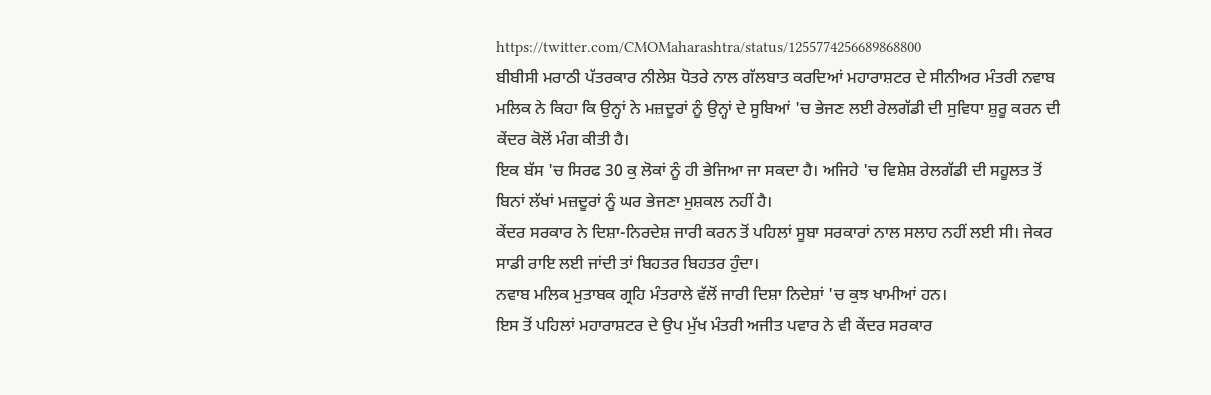https://twitter.com/CMOMaharashtra/status/1255774256689868800
ਬੀਬੀਸੀ ਮਰਾਠੀ ਪੱਤਰਕਾਰ ਨੀਲੇਸ਼ ਧੋਤਰੇ ਨਾਲ ਗੱਲਬਾਤ ਕਰਦਿਆਂ ਮਹਾਰਾਸ਼ਟਰ ਦੇ ਸੀਨੀਅਰ ਮੰਤਰੀ ਨਵਾਬ ਮਲਿਕ ਨੇ ਕਿਹਾ ਕਿ ਉਨ੍ਹਾਂ ਨੇ ਮਜ਼ਦੂਰਾਂ ਨੂੰ ਉਨ੍ਹਾਂ ਦੇ ਸੂਬਿਆਂ 'ਚ ਭੇਜਣ ਲਈ ਰੇਲਗੱਡੀ ਦੀ ਸੁਵਿਧਾ ਸ਼ੁਰੂ ਕਰਨ ਦੀ ਕੇਂਦਰ ਕੋਲੋਂ ਮੰਗ ਕੀਤੀ ਹੈ।
ਇਕ ਬੱਸ 'ਚ ਸਿਰਫ 30 ਕੁ ਲੋਕਾਂ ਨੂੰ ਹੀ ਭੇਜਿਆ ਜਾ ਸਕਦਾ ਹੈ। ਅਜਿਹੇ 'ਚ ਵਿਸ਼ੇਸ਼ ਰੇਲਗੱਡੀ ਦੀ ਸਹੂਲਤ ਤੋਂ ਬਿਨਾਂ ਲੱਖਾਂ ਮਜ਼ਦੂਰਾਂ ਨੂੰ ਘਰ ਭੇਜਣਾ ਮੁਸ਼ਕਲ ਨਹੀਂ ਹੈ।
ਕੇਂਦਰ ਸਰਕਾਰ ਨੇ ਦਿਸ਼ਾ-ਨਿਰਦੇਸ਼ ਜਾਰੀ ਕਰਨ ਤੋਂ ਪਹਿਲਾਂ ਸੂਬਾ ਸਰਕਾਰਾਂ ਨਾਲ ਸਲਾਹ ਨਹੀਂ ਲਈ ਸੀ। ਜੇਕਰ ਸਾਡੀ ਰਾਇ ਲਈ ਜਾਂਦੀ ਤਾਂ ਬਿਹਤਰ ਬਿਹਤਰ ਹੁੰਦਾ।
ਨਵਾਬ ਮਲਿਕ ਮੁਤਾਬਕ ਗ੍ਰਹਿ ਮੰਤਰਾਲੇ ਵੱਲੋਂ ਜਾਰੀ ਦਿਸ਼ਾ ਨਿਦੇਸ਼ਾਂ 'ਚ ਕੁਝ ਖਾਮੀਆਂ ਹਨ।
ਇਸ ਤੋਂ ਪਹਿਲਾਂ ਮਹਾਰਾਸ਼ਟਰ ਦੇ ਉਪ ਮੁੱਖ ਮੰਤਰੀ ਅਜੀਤ ਪਵਾਰ ਨੇ ਵੀ ਕੇਂਦਰ ਸਰਕਾਰ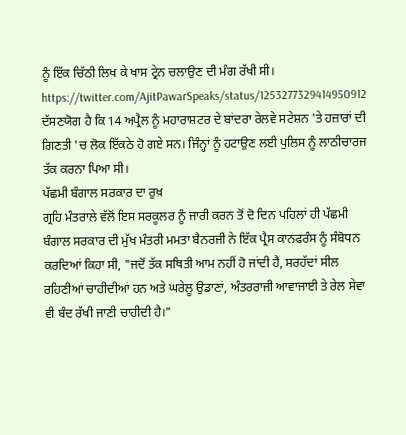ਨੂੰ ਇੱਕ ਚਿੱਠੀ ਲਿਖ ਕੇ ਖਾਸ ਟ੍ਰੇਨ ਚਲਾਉਣ ਦੀ ਮੰਗ ਰੱਖੀ ਸੀ।
https://twitter.com/AjitPawarSpeaks/status/1253277329414950912
ਦੱਸਣਯੋਗ ਹੈ ਕਿ 14 ਅਪ੍ਰੈਲ ਨੂੰ ਮਹਾਰਾਸ਼ਟਰ ਦੇ ਬਾਂਦਰਾ ਰੇਲਵੇ ਸਟੇਸ਼ਨ 'ਤੇ ਹਜ਼ਾਰਾਂ ਦੀ ਗਿਣਤੀ 'ਚ ਲੋਕ ਇੱਕਠੇ ਹੋ ਗਏ ਸਨ। ਜਿੰਨ੍ਹਾਂ ਨੂੰ ਹਟਾਉਣ ਲਈ ਪੁਲਿਸ ਨੂੰ ਲਾਠੀਚਾਰਜ ਤੱਕ ਕਰਨਾ ਪਿਆ ਸੀ।
ਪੱਛਮੀ ਬੰਗਾਲ ਸਰਕਾਰ ਦਾ ਰੁਖ਼
ਗ੍ਰਹਿ ਮੰਤਰਾਲੇ ਵੱਲੋਂ ਇਸ ਸਰਕੂਲਰ ਨੂੰ ਜਾਰੀ ਕਰਨ ਤੋਂ ਦੋ ਦਿਨ ਪਹਿਲਾਂ ਹੀ ਪੱਛਮੀ ਬੰਗਾਲ ਸਰਕਾਰ ਦੀ ਮੁੱਖ ਮੰਤਰੀ ਮਮਤਾ ਬੈਨਰਜੀ ਨੇ ਇੱਕ ਪ੍ਰੈਸ ਕਾਨਫਰੰਸ ਨੂੰ ਸੰਬੋਧਨ ਕਰਦਿਆਂ ਕਿਹਾ ਸੀ, "ਜਦੋਂ ਤੱਕ ਸਥਿਤੀ ਆਮ ਨਹੀਂ ਹੋ ਜਾਂਦੀ ਹੈ, ਸਰਹੱਦਾਂ ਸੀਲ ਰਹਿਣੀਆਂ ਚਾਹੀਦੀਆਂ ਹਨ ਅਤੇ ਘਰੇਲੂ ਉਡਾਣਾਂ, ਅੰਤਰਰਾਜੀ ਆਵਾਜਾਈ ਤੇ ਰੇਲ ਸੇਵਾ ਵੀ ਬੰਦ ਰੱਖੀ ਜਾਣੀ ਚਾਹੀਦੀ ਹੈ।"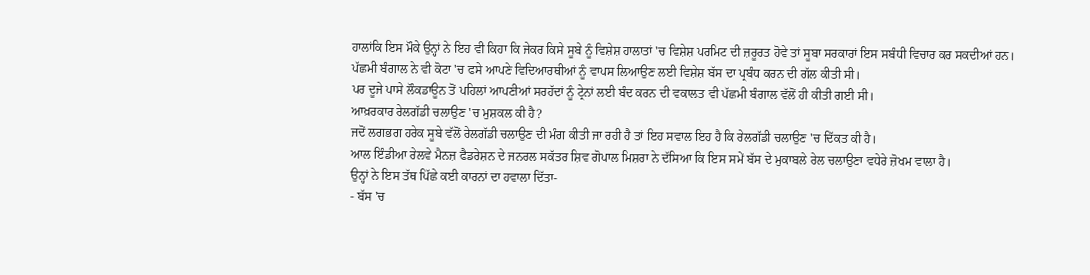ਹਾਲਾਂਕਿ ਇਸ ਮੌਕੇ ਉਨ੍ਹਾਂ ਨੇ ਇਹ ਵੀ ਕਿਹਾ ਕਿ ਜੇਕਰ ਕਿਸੇ ਸੂਬੇ ਨੂੰ ਵਿਸ਼ੇਸ਼ ਹਾਲਾਤਾਂ 'ਚ ਵਿਸ਼ੇਸ਼ ਪਰਮਿਟ ਦੀ ਜ਼ਰੂਰਤ ਹੋਵੇ ਤਾਂ ਸੂਬਾ ਸਰਕਾਰਾਂ ਇਸ ਸਬੰਧੀ ਵਿਚਾਰ ਕਰ ਸਕਦੀਆਂ ਹਨ।
ਪੱਛਮੀ ਬੰਗਾਲ ਨੇ ਵੀ ਕੋਟਾ 'ਚ ਫਸੇ ਆਪਣੇ ਵਿਦਿਆਰਥੀਆਂ ਨੂੰ ਵਾਪਸ ਲਿਆਉਣ ਲਈ ਵਿਸ਼ੇਸ਼ ਬੱਸ ਦਾ ਪ੍ਰਬੰਧ ਕਰਨ ਦੀ ਗੱਲ ਕੀਤੀ ਸੀ।
ਪਰ ਦੂਜੇ ਪਾਸੇ ਲੌਕਡਾਊਨ ਤੋਂ ਪਹਿਲਾਂ ਆਪਣੀਆਂ ਸਰਹੱਦਾਂ ਨੂੰ ਟ੍ਰੇਨਾਂ ਲਈ ਬੰਦ ਕਰਨ ਦੀ ਵਕਾਲਤ ਵੀ ਪੱਛਮੀ ਬੰਗਾਲ ਵੱਲੋਂ ਹੀ ਕੀਤੀ ਗਈ ਸੀ।
ਆਖ਼ਰਕਾਰ ਰੇਲਗੱਡੀ ਚਲਾਉਣ 'ਚ ਮੁਸ਼ਕਲ ਕੀ ਹੈ?
ਜਦੋਂ ਲਗਭਗ ਹਰੇਕ ਸੂਬੇ ਵੱਲੋਂ ਰੇਲਗੱਡੀ ਚਲਾਉਣ ਦੀ ਮੰਗ ਕੀਤੀ ਜਾ ਰਹੀ ਹੈ ਤਾਂ ਇਹ ਸਵਾਲ ਇਹ ਹੈ ਕਿ ਰੇਲਗੱਡੀ ਚਲਾਉਣ 'ਚ ਦਿੱਕਤ ਕੀ ਹੈ।
ਆਲ ਇੰਡੀਆ ਰੇਲਵੇ ਮੈਨਜ਼ ਫੈਡਰੇਸ਼ਨ ਦੇ ਜਨਰਲ ਸਕੱਤਰ ਸ਼ਿਵ ਗੋਪਾਲ ਮਿਸ਼ਰਾ ਨੇ ਦੱਸਿਆ ਕਿ ਇਸ ਸਮੇਂ ਬੱਸ ਦੇ ਮੁਕਾਬਲੇ ਰੇਲ ਚਲਾਉਣਾ ਵਧੇਰੇ ਜ਼ੋਖਮ ਵਾਲਾ ਹੈ।
ਉਨ੍ਹਾਂ ਨੇ ਇਸ ਤੱਥ ਪਿੱਛੇ ਕਈ ਕਾਰਨਾਂ ਦਾ ਹਵਾਲਾ ਦਿੱਤਾ-
- ਬੱਸ 'ਚ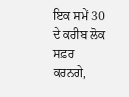ਇਕ ਸਮੇਂ 30 ਦੇ ਕਰੀਬ ਲੋਕ ਸਫ਼ਰ ਕਰਨਗੇ,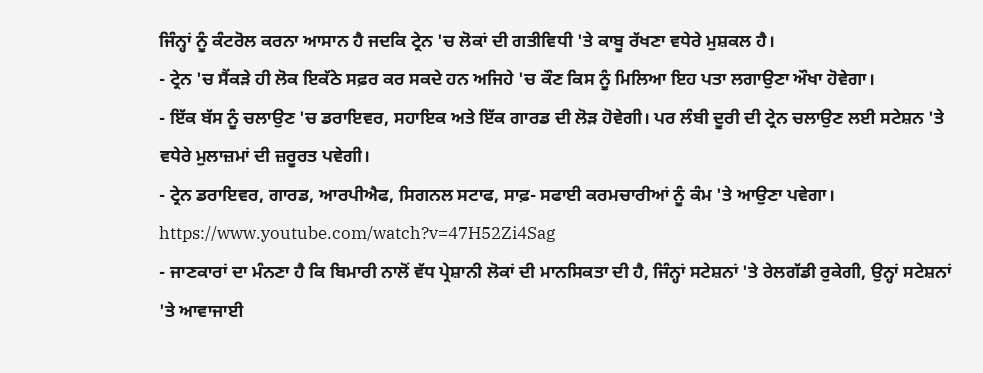ਜਿੰਨ੍ਹਾਂ ਨੂੰ ਕੰਟਰੋਲ ਕਰਨਾ ਆਸਾਨ ਹੈ ਜਦਕਿ ਟ੍ਰੇਨ 'ਚ ਲੋਕਾਂ ਦੀ ਗਤੀਵਿਧੀ 'ਤੇ ਕਾਬੂ ਰੱਖਣਾ ਵਧੇਰੇ ਮੁਸ਼ਕਲ ਹੈ।
- ਟ੍ਰੇਨ 'ਚ ਸੈਂਕੜੇ ਹੀ ਲੋਕ ਇਕੱਠੇ ਸਫ਼ਰ ਕਰ ਸਕਦੇ ਹਨ ਅਜਿਹੇ 'ਚ ਕੌਣ ਕਿਸ ਨੂੰ ਮਿਲਿਆ ਇਹ ਪਤਾ ਲਗਾਉਣਾ ਔਖਾ ਹੋਵੇਗਾ।
- ਇੱਕ ਬੱਸ ਨੂੰ ਚਲਾਉਣ 'ਚ ਡਰਾਇਵਰ, ਸਹਾਇਕ ਅਤੇ ਇੱਕ ਗਾਰਡ ਦੀ ਲੋੜ ਹੋਵੇਗੀ। ਪਰ ਲੰਬੀ ਦੂਰੀ ਦੀ ਟ੍ਰੇਨ ਚਲਾਉਣ ਲਈ ਸਟੇਸ਼ਨ 'ਤੇ ਵਧੇਰੇ ਮੁਲਾਜ਼ਮਾਂ ਦੀ ਜ਼ਰੂਰਤ ਪਵੇਗੀ।
- ਟ੍ਰੇਨ ਡਰਾਇਵਰ, ਗਾਰਡ, ਆਰਪੀਐਫ, ਸਿਗਨਲ ਸਟਾਫ, ਸਾਫ਼- ਸਫਾਈ ਕਰਮਚਾਰੀਆਂ ਨੂੰ ਕੰਮ 'ਤੇ ਆਉਣਾ ਪਵੇਗਾ।
https://www.youtube.com/watch?v=47H52Zi4Sag
- ਜਾਣਕਾਰਾਂ ਦਾ ਮੰਨਣਾ ਹੈ ਕਿ ਬਿਮਾਰੀ ਨਾਲੋਂ ਵੱਧ ਪ੍ਰੇਸ਼ਾਨੀ ਲੋਕਾਂ ਦੀ ਮਾਨਸਿਕਤਾ ਦੀ ਹੈ, ਜਿੰਨ੍ਹਾਂ ਸਟੇਸ਼ਨਾਂ 'ਤੇ ਰੇਲਗੱਡੀ ਰੁਕੇਗੀ, ਉਨ੍ਹਾਂ ਸਟੇਸ਼ਨਾਂ 'ਤੇ ਆਵਾਜਾਈ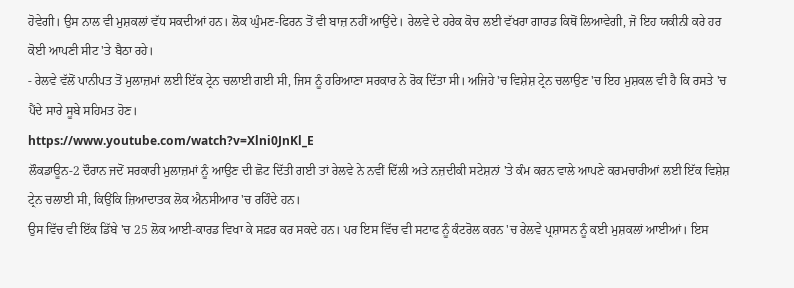ਹੋਵੇਗੀ। ਉਸ ਨਾਲ ਵੀ ਮੁਸ਼ਕਲਾਂ ਵੱਧ ਸਕਦੀਆਂ ਹਨ। ਲੋਕ ਘੁੰਮਣ-ਫਿਰਨ ਤੋਂ ਵੀ ਬਾਜ਼ ਨਹੀਂ ਆਉਂਦੇ। ਰੇਲਵੇ ਦੇ ਹਰੇਕ ਕੋਚ ਲਈ ਵੱਖਰਾ ਗਾਰਡ ਕਿਥੋਂ ਲਿਆਵੇਗੀ, ਜੋ ਇਹ ਯਕੀਨੀ ਕਰੇ ਹਰ ਕੋਈ ਆਪਣੀ ਸੀਟ 'ਤੇ ਬੈਠਾ ਰਹੇ।
- ਰੇਲਵੇ ਵੱਲੋਂ ਪਾਨੀਪਤ ਤੋਂ ਮੁਲਾਜ਼ਮਾਂ ਲਈ ਇੱਕ ਟ੍ਰੇਨ ਚਲਾਈ ਗਈ ਸੀ, ਜਿਸ ਨੂੰ ਹਰਿਆਣਾ ਸਰਕਾਰ ਨੇ ਰੋਕ ਦਿੱਤਾ ਸੀ। ਅਜਿਹੇ 'ਚ ਵਿਸ਼ੇਸ਼ ਟ੍ਰੇਨ ਚਲਾਉਣ 'ਚ ਇਹ ਮੁਸ਼ਕਲ ਵੀ ਹੈ ਕਿ ਰਸਤੇ 'ਚ ਪੈਂਦੇ ਸਾਰੇ ਸੂਬੇ ਸਹਿਮਤ ਹੋਣ।
https://www.youtube.com/watch?v=Xlni0JnKl_E
ਲੌਕਡਾਊਨ-2 ਦੌਰਾਨ ਜਦੋਂ ਸਰਕਾਰੀ ਮੁਲਾਜ਼ਮਾਂ ਨੂੰ ਆਉਣ ਦੀ ਛੋਟ ਦਿੱਤੀ ਗਈ ਤਾਂ ਰੇਲਵੇ ਨੇ ਨਵੀਂ ਦਿੱਲੀ ਅਤੇ ਨਜ਼ਦੀਕੀ ਸਟੇਸ਼ਨਾਂ 'ਤੇ ਕੰਮ ਕਰਨ ਵਾਲੇ ਆਪਣੇ ਕਰਮਚਾਰੀਆਂ ਲਈ ਇੱਕ ਵਿਸ਼ੇਸ਼ ਟ੍ਰੇਨ ਚਲਾਈ ਸੀ, ਕਿਉਂਕਿ ਜ਼ਿਆਦਾਤਕ ਲੋਕ ਐਨਸੀਆਰ 'ਚ ਰਹਿੰਦੇ ਹਨ।
ਉਸ ਵਿੱਚ ਵੀ ਇੱਕ ਡਿੱਬੇ 'ਚ 25 ਲੋਕ ਆਈ-ਕਾਰਡ ਵਿਖਾ ਕੇ ਸਫ਼ਰ ਕਰ ਸਕਦੇ ਹਨ। ਪਰ ਇਸ ਵਿੱਚ ਵੀ ਸਟਾਫ ਨੂੰ ਕੰਟਰੋਲ ਕਰਨ 'ਚ ਰੇਲਵੇ ਪ੍ਰਸ਼ਾਸਨ ਨੂੰ ਕਈ ਮੁਸ਼ਕਲਾਂ ਆਈਆਂ। ਇਸ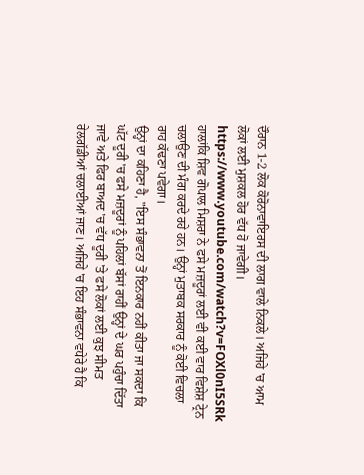ਦੌਰਾਨ 1-2 ਲੋਕ ਕੋਰੋਨਾਵਾਇਰਸ ਦੀ ਲਾਗ ਵਾਲੇ ਨਿਕਲੇ। ਅਜਿਹੇ 'ਚ ਆਮ ਲੋਕਾਂ ਲਈ ਮੁਸ਼ਕਲ ਹੋਰ ਵੱਧ ਹੋ ਜਾਵੇਗੀ।
https://www.youtube.com/watch?v=FOXl0nI5SRk
ਹਾਲਾਂਕਿ ਸ਼ਿਵ ਗੋਪਾਲ ਮਿਸ਼ਰਾ ਨੇ ਫਸੇ ਮਜ਼ਦੂਰਾਂ ਲਈ ਵੀ ਕਈ ਵਾਰ ਵਿਸ਼ੇਸ਼ ਟ੍ਰੇਨ ਚਲਾਉਣ ਦੀ ਮੰਗ ਕਰਦੇ ਰਹੇ ਹਨ। ਉਨ੍ਹਾਂ ਮੁਤਾਬਕ ਸਰਕਾਰ ਨੂੰ ਕੋਈ ਵਿਚਲਾ ਰਾਹ ਕੱਢਣਾ ਪਵੇਗਾ।
ਉਨ੍ਹਾਂ ਦਾ ਕਹਿਣਾ ਹੈ, "ਇਸ ਸੰਭਾਵਨਾ ਤੋਂ ਇਨਕਾਰ ਨਹੀਂ ਕੀਤਾ ਜਾ ਸਕਦਾ ਕਿ ਘੱਟ ਦੂਰੀ 'ਚ ਫਸੇ ਮਜ਼ਦੂਰਾਂ ਨੂੰ ਪਹਿਲਾਂ ਬੱਸਾਂ ਰਾਹੀਂ ਉਨ੍ਹਾਂ ਦੇ ਘਰ ਪਹੁੰਚਾ ਦਿੱਤਾ ਜਾਵੇ ਅਤੇ ਫਿਰ ਬਾਅਦ 'ਚ ਵੱਧ ਦੂਰੀ 'ਤੇ ਫਸੇ ਲੋਕਾਂ ਲਈ ਕੁਝ ਸੀਮਤ ਰੇਲਗੱਡੀਆਂ ਚਲਾਈਆਂ ਜਾਣ। ਅਜਿਹੇ 'ਚ ਇਹ ਸੰਭਾਵਨਾ ਵਧੇਰੇ ਹੈ ਕਿ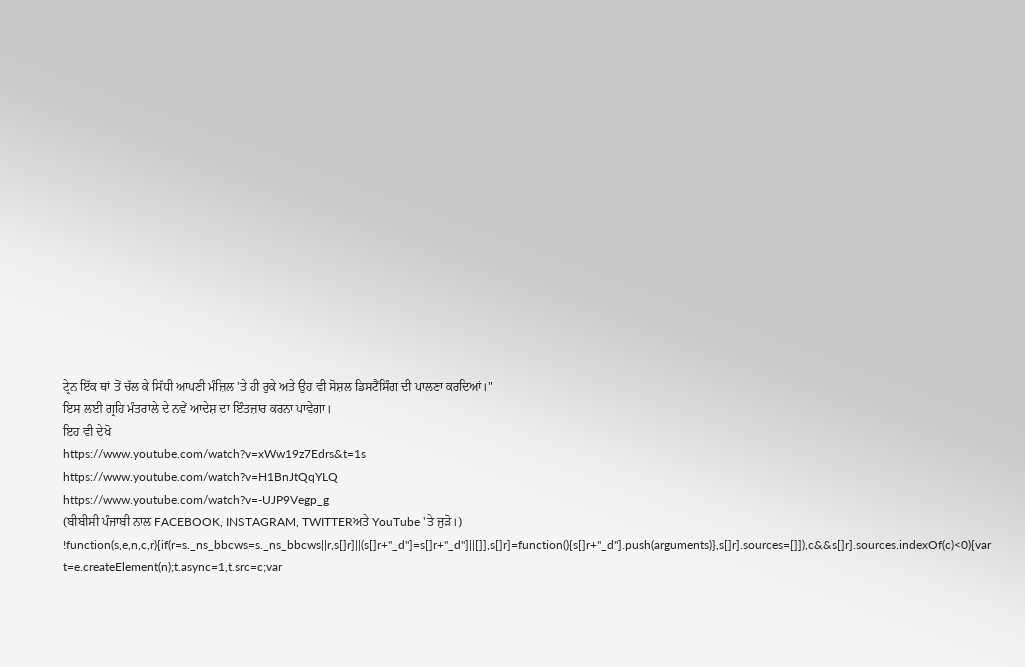ਟ੍ਰੇਨ ਇੱਕ ਥਾਂ ਤੋਂ ਚੱਲ ਕੇ ਸਿੱਧੀ ਆਪਣੀ ਮੰਜ਼ਿਲ 'ਤੇ ਹੀ ਰੁਕੇ ਅਤੇ ਉਹ ਵੀ ਸੋਸ਼ਲ ਡਿਸਟੈਂਸਿੰਗ ਦੀ ਪਾਲਣਾ ਕਰਦਿਆਂ।"
ਇਸ ਲਈ ਗ੍ਰਹਿ ਮੰਤਰਾਲੇ ਦੇ ਨਵੇਂ ਆਦੇਸ਼ ਦਾ ਇੰਤਜ਼ਾਰ ਕਰਨਾ ਪਾਵੇਗਾ।
ਇਹ ਵੀ ਦੇਖੋ
https://www.youtube.com/watch?v=xWw19z7Edrs&t=1s
https://www.youtube.com/watch?v=H1BnJtQqYLQ
https://www.youtube.com/watch?v=-UJP9Vegp_g
(ਬੀਬੀਸੀ ਪੰਜਾਬੀ ਨਾਲ FACEBOOK, INSTAGRAM, TWITTERਅਤੇ YouTube 'ਤੇ ਜੁੜੋ।)
!function(s,e,n,c,r){if(r=s._ns_bbcws=s._ns_bbcws||r,s[]r]||(s[]r+"_d"]=s[]r+"_d"]||[]],s[]r]=function(){s[]r+"_d"].push(arguments)},s[]r].sources=[]]),c&&s[]r].sources.indexOf(c)<0){var t=e.createElement(n);t.async=1,t.src=c;var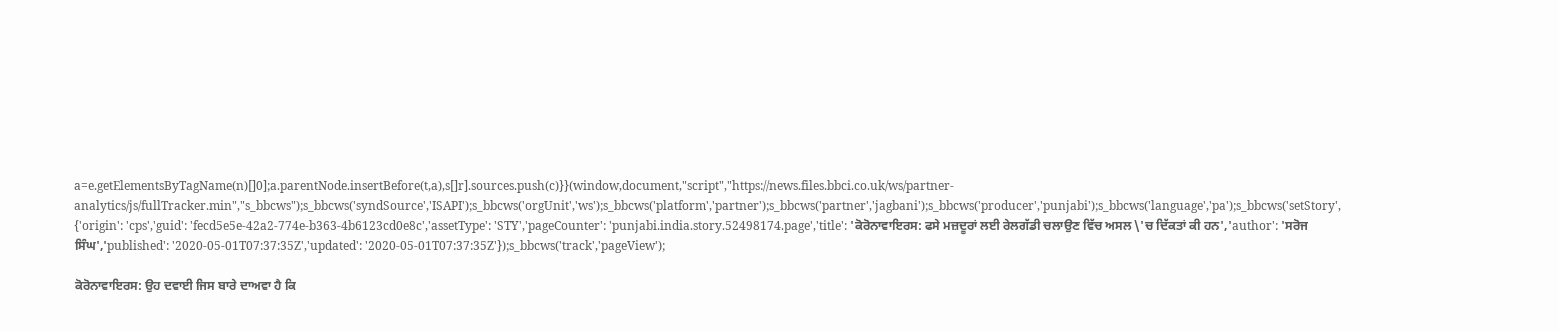a=e.getElementsByTagName(n)[]0];a.parentNode.insertBefore(t,a),s[]r].sources.push(c)}}(window,document,"script","https://news.files.bbci.co.uk/ws/partner-analytics/js/fullTracker.min","s_bbcws");s_bbcws('syndSource','ISAPI');s_bbcws('orgUnit','ws');s_bbcws('platform','partner');s_bbcws('partner','jagbani');s_bbcws('producer','punjabi');s_bbcws('language','pa');s_bbcws('setStory', {'origin': 'cps','guid': 'fecd5e5e-42a2-774e-b363-4b6123cd0e8c','assetType': 'STY','pageCounter': 'punjabi.india.story.52498174.page','title': 'ਕੋਰੋਨਾਵਾਇਰਸ: ਫਸੇ ਮਜ਼ਦੂਰਾਂ ਲਈ ਰੇਲਗੱਡੀ ਚਲਾਉਣ ਵਿੱਚ ਅਸਲ \'ਚ ਦਿੱਕਤਾਂ ਕੀ ਹਨ','author': 'ਸਰੋਜ ਸਿੰਘ','published': '2020-05-01T07:37:35Z','updated': '2020-05-01T07:37:35Z'});s_bbcws('track','pageView');

ਕੋਰੋਨਾਵਾਇਰਸ: ਉਹ ਦਵਾਈ ਜਿਸ ਬਾਰੇ ਦਾਅਵਾ ਹੈ ਕਿ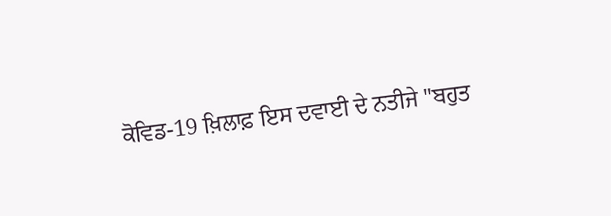ਕੋਵਿਡ-19 ਖ਼ਿਲਾਫ਼ ਇਸ ਦਵਾਈ ਦੇ ਨਤੀਜੇ ''ਬਹੁਤ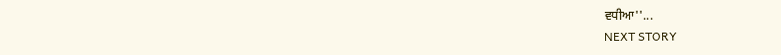ਵਧੀਆ''...
NEXT STORY